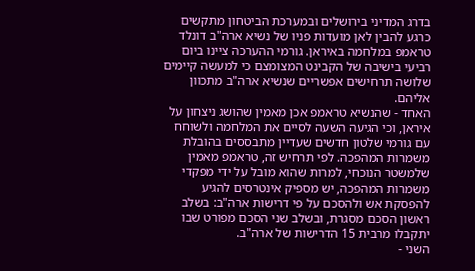בדרג המדיני בירושלים ובמערכת הביטחון מתקשים כרגע להבין לאן מועדות פניו של נשיא ארה"ב דונלד טראמפ במלחמה באיראן. גורמי ההערכה ציינו ביום רביעי בישיבה של הקבינט המצומצם כי למעשה קיימים שלושה תרחישים אפשריים שנשיא ארה"ב מתכוון אליהם.
האחד - שהנשיא טראמפ אכן מאמין שהושג ניצחון על איראן, וכי הגיעה השעה לסיים את המלחמה ולשוחח עם גורמי שלטון חדשים שעדיין מתבססים בהובלת משמרות המהפכה. לפי תרחיש זה, טראמפ מאמין שלמשטר הנוכחי, למרות שהוא מובל על ידי מפקדי משמרות המהפכה, יש מספיק אינטרסים להגיע להפסקת אש ולהסכם על פי דרישות ארה"ב: בשלב ראשון הסכם מסגרת, ובשלב שני הסכם מפורט שבו יתקבלו מרבית 15 הדרישות של ארה"ב.
השני -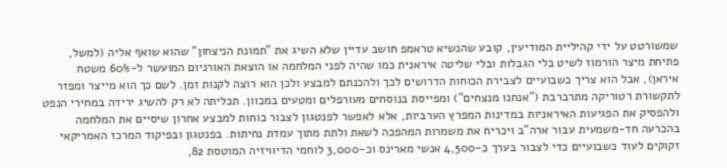שמשורטט על ידי קהיליית המודיעין, קובע שהנשיא טראמפ חושב עדיין שלא השיג את "תמונת הניצחון" שהוא שואף אליה (למשל, פתיחת מיצר הורמוז לשיט בלי הגבלות ובלי שליטה איראנית כמו שהיה לפני המלחמה או הוצאת האורניום המועשר ל-60% משטח איראן), אבל הוא צריך כשבועיים לצבירת הכוחות הדרושים לכך ולהכנתם למבצע ולכן הוא רוצה לקנות זמן. לשם כך הוא מייצר ומפזר לתקשורת רטוריקה מתרברבת ("אנחנו מנצחים") ומפייסת בנוסחים מעורפלים ומטעים במכוון. תכליתה לא רק להשיג ירידה במחירי הנפט ולהפסיק את הפגיעות האיראניות במדינות המפרץ הערביות, אלא לאפשר לפנטגון לצבור כוחות למבצע אחרון שיסיים את המלחמה בהכרעה חד-משמעית עבור ארה"ב ויכריח את משמרות המהפכה לשאת ולתת מתוך עמדת נחיתות. בפנטגון ובפיקוד המרכז האמריקאי זקוקים לעוד כשבועיים כדי לצבור בערך כ-4,500 אנשי מארינס וכ-3,000 לוחמי הדיוויזיה המוטסת 82,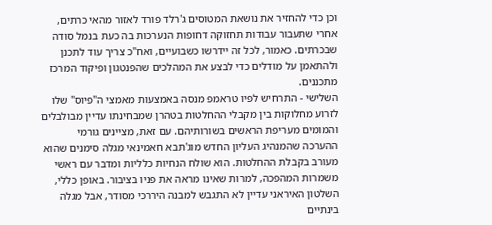וכן כדי להחזיר את נושאת המטוסים ג'רלד פורד לאזור מהאי כרתים, אחרי שתעבור עבודות תחזוקה דחופות הנערכות בה כעת בנמל סודה שבכרתים. כאמור, לכל זה יידרשו כשבועיים, ואח"כ צריך עוד לתכנן ולהתאמן על מודלים כדי לבצע את המהלכים שהפנטגון ופיקוד המרכז מתכננים.
השלישי - התרחיש לפיו טראמפ מנסה באמצעות מאמצי ה"פיוס" שלו לזרוע מחלוקות בין מקבלי ההחלטות בטהרן שמבחינתו עדיין מבולבלים והמומים מעריפת הראשים בשורותיהם. עם זאת, מציינים גורמי ההערכה שהמנהיג העליון החדש מוג'תבא חאמינאי מגלה סימנים שהוא מעורב בקבלת ההחלטות. הוא שולח הנחיות כלליות ומדבר עם ראשי משמרות המהפכה, למרות שאינו מראה את פניו בציבור. באופן כללי, השלטון האיראני עדיין לא התגבש למבנה היררכי מסודר, אבל מגלה בינתיים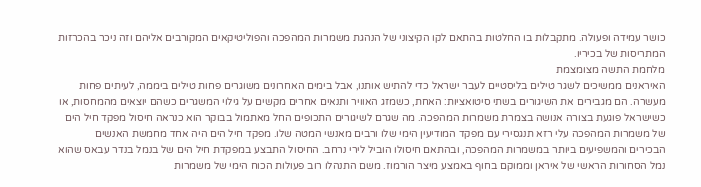כושר עמידה ופעולה. מתקבלות בו החלטות בהתאם לקו הקיצוני של הנהגת משמרות המהפכה והפוליטיקאים המקורבים אליהם וזה ניכר בהכרזות המתריסות של בכיריו.
מלחמת התשה מצומצמת
האיראנים ממשיכים לשגר טילים בליסטיים לעבר ישראל כדי להתיש אותנו, אבל בימים האחרונים משוגרים פחות טילים ביממה, לעיתים פחות מעשרה. הם מגבירים את השיגורים בשתי סיטואציות: האחת, כשמזג האוויר ותנאים אחרים מקשים על גילוי המשגרים כשהם יוצאים מהמחסות, או כשישראל פוגעת בצורה אנושה בצמרת משמרות המהפכה. מה שגרם לשיגורים התכופים החל מאתמול בבוקר הוא כנראה חיסול מפקד חיל הים של משמרות המהפכה עלי רזא תנגסירי עם מפקד המודיעין הימי שלו ורבים מאנשי המטה שלו. מפקד חיל הים היה אחד מחמשת האנשים הבכירים והמשפיעים ביותר במשמרות המהפכה, ובהתאם חיסולו הוביל לירי נרחב. החיסול התבצע במפקדת חיל הים של בנמל בנדר עבאס שהוא נמל הסחורות הראשי של איראן וממוקם בחוף באמצע מיצר הורמוז. משם התנהלו רוב פעולות הכוח הימי של משמרות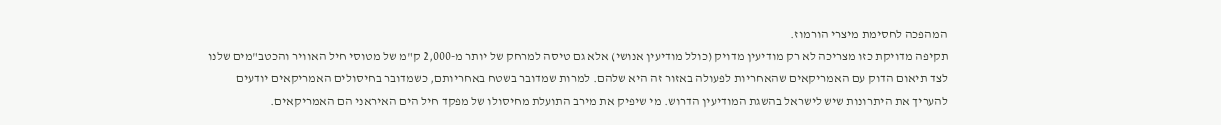המהפכה לחסימת מיצרי הורמוז.
תקיפה מדויקת כזו מצריכה לא רק מודיעין מדויק (כולל מודיעין אנושי) אלא גם טיסה למרחק של יותר מ-2,000 ק"מ של מטוסי חיל האוויר והכטב"מים שלנו לצד תיאום הדוק עם האמריקאים שהאחריות לפעולה באזור זה היא שלהם. למרות שמדובר בשטח באחריותם, כשמדובר בחיסולים האמריקאים יודעים להעריך את היתרונות שיש לישראל בהשגת המודיעין הדרוש. מי שיפיק את מירב התועלת מחיסולו של מפקד חיל הים האיראני הם האמריקאים.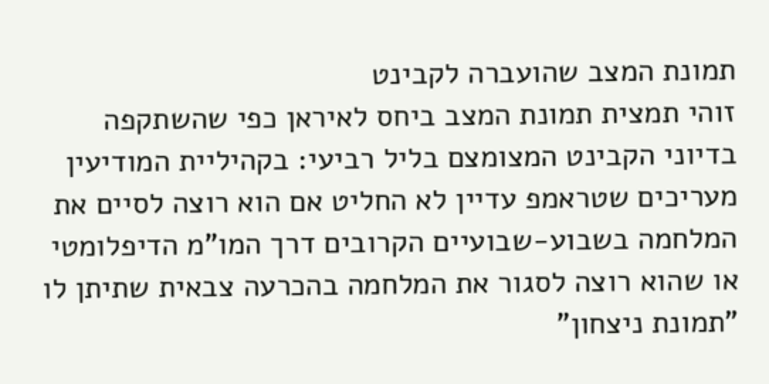תמונת המצב שהועברה לקבינט
זוהי תמצית תמונת המצב ביחס לאיראן כפי שהשתקפה בדיוני הקבינט המצומצם בליל רביעי: בקהיליית המודיעין מעריכים שטראמפ עדיין לא החליט אם הוא רוצה לסיים את המלחמה בשבוע-שבועיים הקרובים דרך המו"מ הדיפלומטי או שהוא רוצה לסגור את המלחמה בהכרעה צבאית שתיתן לו "תמונת ניצחון"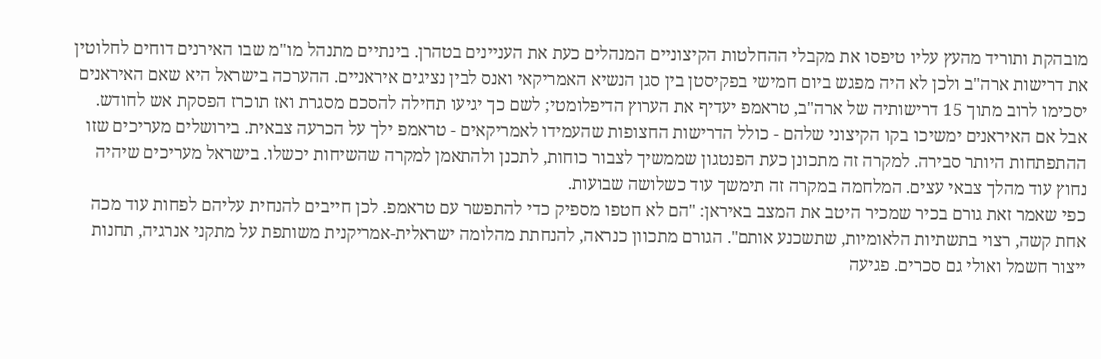מובהקת ותוריד מהעץ עליו טיפסו את מקבלי ההחלטות הקיצוניים המנהלים כעת את העניינים בטהרן. בינתיים מתנהל מו"מ שבו האירנים דוחים לחלוטין את דרישות ארה"ב ולכן לא היה מפגש ביום חמישי בפקיסטן בין סגן הנשיא האמריקאי ואנס לבין נציגים איראניים. ההערכה בישראל היא שאם האיראנים יסכימו לרוב מתוך 15 דרישותיה של ארה"ב, טראמפ יעדיף את הערוץ הדיפלומטי; לשם כך יגיעו תחילה להסכם מסגרת ואז תוכרז הפסקת אש לחודש. אבל אם האיראנים ימשיכו בקו הקיצוני שלהם - כולל הדרישות החצופות שהעמידו לאמריקאים - טראמפ ילך על הכרעה צבאית. בירושלים מעריכים שזו ההתפתחות היותר סבירה. למקרה זה מתכונן כעת הפנטגון שממשיך לצבור כוחות, לתכנן ולהתאמן למקרה שהשיחות יכשלו. בישראל מעריכים שיהיה נחוץ עוד מהלך צבאי עצים. המלחמה במקרה זה תימשך עוד כשלושה שבועות.
כפי שאמר זאת גורם בכיר שמכיר היטב את המצב באיראן: "הם לא חטפו מספיק כדי להתפשר עם טראמפ. לכן חייבים להנחית עליהם לפחות עוד מכה אחת קשה, רצוי בתשתיות הלאומיות, שתשכנע אותם". הגורם מתכוון כנראה, להנחתת מהלומה ישראלית-אמריקנית משותפת על מתקני אנרגיה, תחנות ייצור חשמל ואולי גם סכרים. פגיעה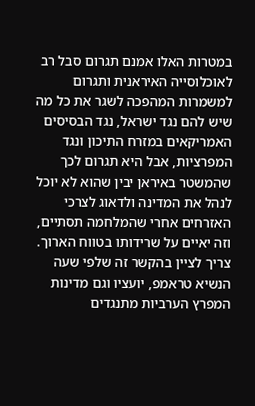במטרות האלו אמנם תגרום סבל רב לאוכלוסייה האיראנית ותגרום למשמרות המהפכה לשגר את כל מה שיש להם נגד ישראל, נגד הבסיסים האמריקאים במזרח התיכון ונגד המפרציות, אבל היא תגרום לכך שהמשטר באיראן יבין שהוא לא יוכל לנהל את המדינה ולדאוג לצרכי האזרחים אחרי שהמלחמה תסתיים, וזה יאיים על שרידותו בטווח הארוך. צריך לציין בהקשר זה שלפי שעה הנשיא טראמפ, יועציו וגם מדינות המפרץ הערביות מתנגדים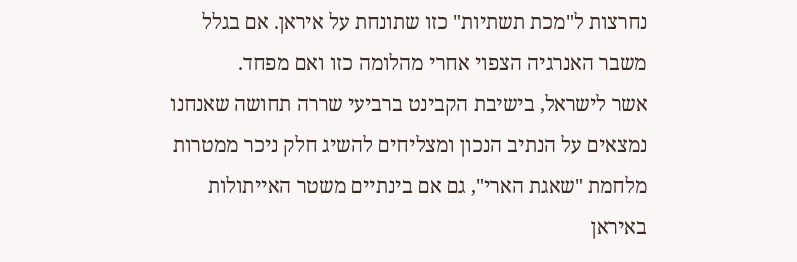נחרצות ל"מכת תשתיות" כזו שתונחת על איראן. אם בגלל משבר האנרגיה הצפוי אחרי מהלומה כזו ואם מפחד.
אשר לישראל, בישיבת הקבינט ברביעי שררה תחושה שאנחנו נמצאים על הנתיב הנכון ומצליחים להשיג חלק ניכר ממטרות מלחמת "שאגת הארי", גם אם בינתיים משטר האייתולות באיראן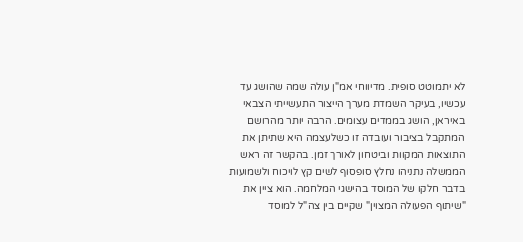לא יתמוטט סופית. מדיווחי אמ"ן עולה שמה שהושג עד עכשיו, בעיקר השמדת מערך הייצור התעשייתי הצבאי באיראן, הושג בממדים עצומים. הרבה יותר מהרושם המתקבל בציבור ועובדה זו כשלעצמה היא שתיתן את התוצאות המקוות וביטחון לאורך זמן. בהקשר זה ראש הממשלה נתניהו נחלץ סופסוף לשים קץ לויכוח ולשמועות בדבר חלקו של המוסד בהישגי המלחמה. הוא ציין את "שיתוף הפעולה המצוין" שקיים בין צה"ל למוסד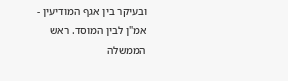ובעיקר בין אגף המודיעין - אמ"ן לבין המוסד. ראש הממשלה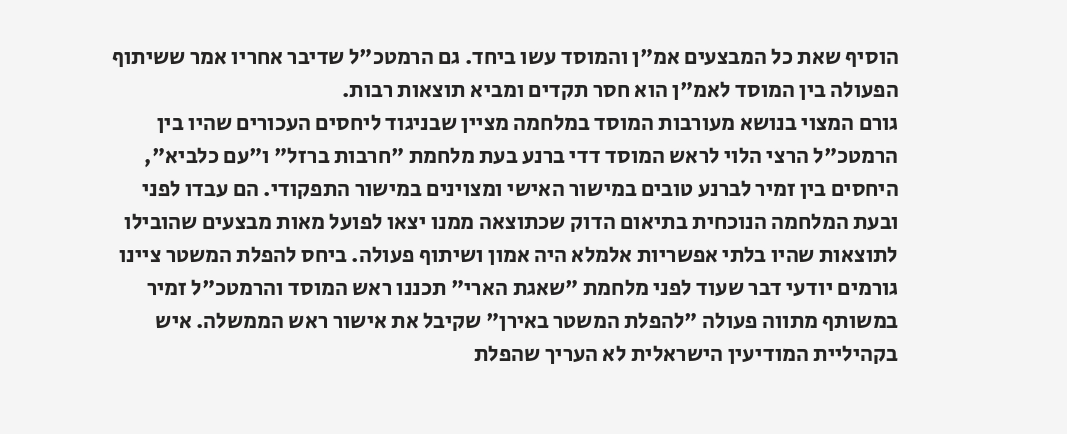הוסיף שאת כל המבצעים אמ"ן והמוסד עשו ביחד. גם הרמטכ"ל שדיבר אחריו אמר ששיתוף הפעולה בין המוסד לאמ"ן הוא חסר תקדים ומביא תוצאות רבות.
גורם המצוי בנושא מעורבות המוסד במלחמה מציין שבניגוד ליחסים העכורים שהיו בין הרמטכ"ל הרצי הלוי לראש המוסד דדי ברנע בעת מלחמת "חרבות ברזל" ו"עם כלביא", היחסים בין זמיר לברנע טובים במישור האישי ומצוינים במישור התפקודי. הם עבדו לפני ובעת המלחמה הנוכחית בתיאום הדוק שכתוצאה ממנו יצאו לפועל מאות מבצעים שהובילו לתוצאות שהיו בלתי אפשריות אלמלא היה אמון ושיתוף פעולה. ביחס להפלת המשטר ציינו גורמים יודעי דבר שעוד לפני מלחמת "שאגת הארי" תכננו ראש המוסד והרמטכ"ל זמיר במשותף מתווה פעולה "להפלת המשטר באירן" שקיבל את אישור ראש הממשלה. איש בקהיליית המודיעין הישראלית לא העריך שהפלת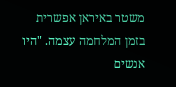משטר באיראן אפשרית בזמן המלחמה עצמה. "היו אנשים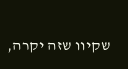שקיוו שזה יקרה,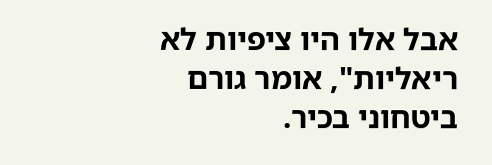אבל אלו היו ציפיות לא ריאליות", אומר גורם ביטחוני בכיר.